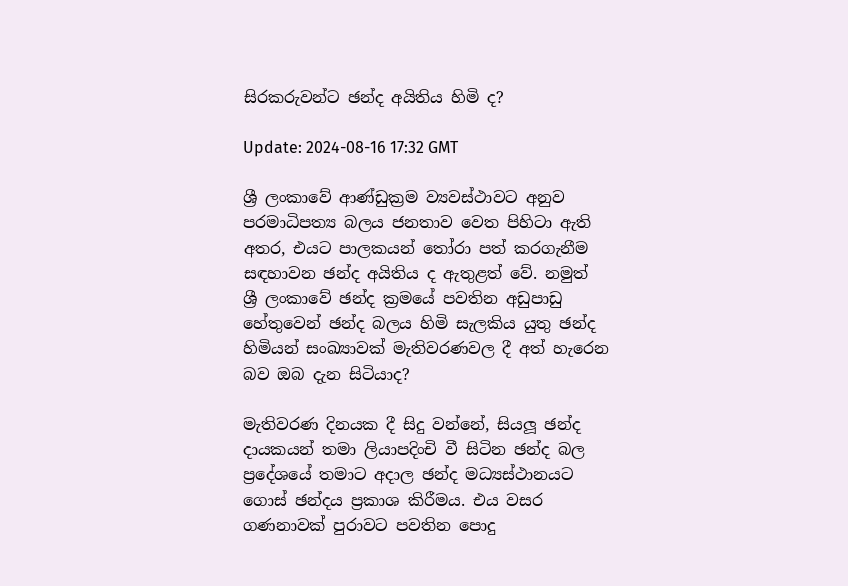සිරකරුවන්ට ඡන්ද අයිතිය හිමි ද?

Update: 2024-08-16 17:32 GMT

ශ්‍රී ලංකාවේ ආණ්ඩුක්‍රම ව්‍යවස්ථාවට අනුව පරමාධිපත්‍ය බලය ජනතාව වෙත පිහිටා ඇති අතර, එයට පාලකයන් තෝරා පත් කරගැනීම සඳහාවන ඡන්ද අයිතිය ද ඇතුළත් වේ. නමුත් ශ්‍රී ලංකාවේ ඡන්ද ක්‍රමයේ පවතින අඩුපාඩු හේතුවෙන් ඡන්ද බලය හිමි සැලකිය යුතු ඡන්ද හිමියන් සංඛ්‍යාවක් මැතිවරණවල දී අත් හැරෙන බව ඔබ දැන සිටියාද?

මැතිවරණ දිනයක දී සිදු වන්නේ, සියලූ ඡන්ද දායකයන් තමා ලියාපදිංචි වී සිටින ඡන්ද බල ප්‍රදේශයේ තමාට අදාල ඡන්ද මධ්‍යස්ථානයට ගොස් ඡන්දය ප්‍රකාශ කිරීමය. එය වසර ගණනාවක් පුරාවට පවතින පොදු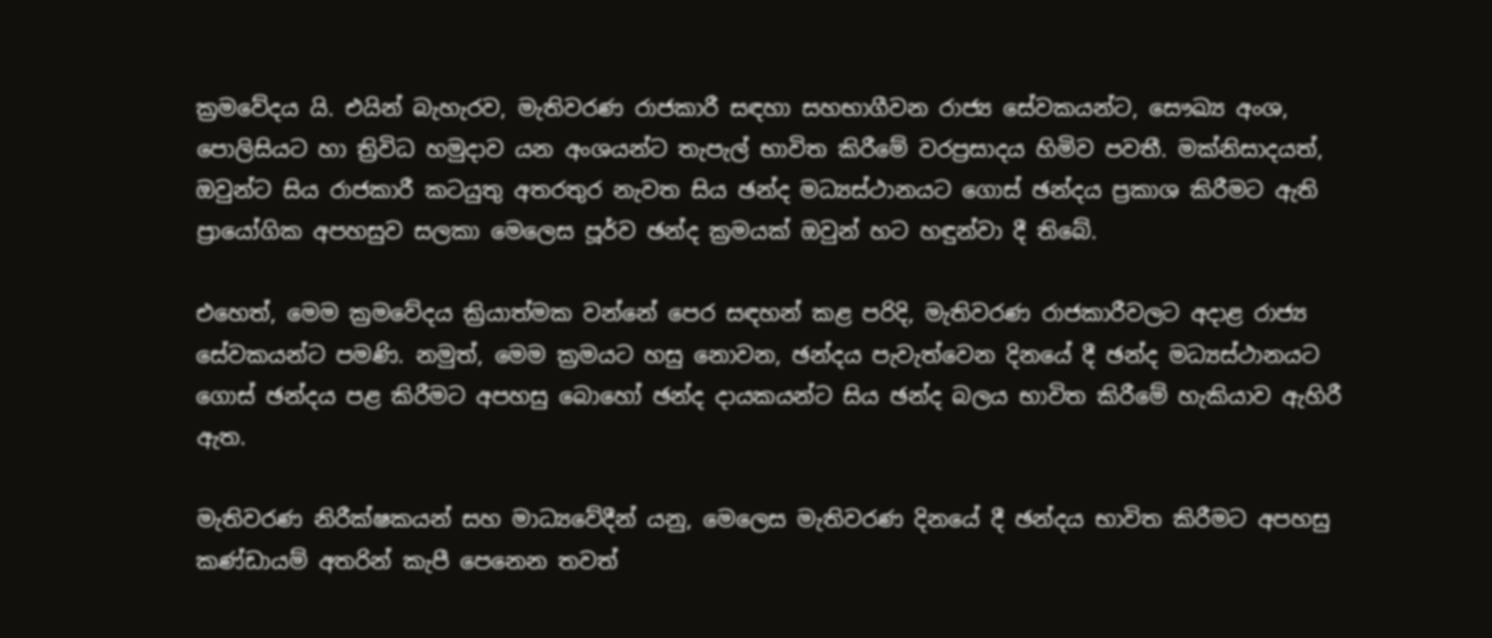ක්‍රමවේදය යි. එයින් බැහැරව, මැතිවරණ රාජකාරී සඳහා සහභාගීවන රාජ්‍ය සේවකයන්ට, සෞඛ්‍ය අංශ, පොලිසියට හා ත්‍රිවිධ හමුදාව යන අංශයන්ට තැපැල් භාවිත කිරීමේ වරප්‍රසාදය හිමිව පවතී. මක්නිසාදයත්, ඔවුන්ට සිය රාජකාරී කටයුතු අතරතුර නැවත සිය ඡන්ද මධ්‍යස්ථානයට ගොස් ඡන්දය ප්‍රකාශ කිරීමට ඇති ප්‍රායෝගික අපහසුව සලකා මෙලෙස පූර්ව ඡන්ද ක්‍රමයක් ඔවුන් හට හඳුන්වා දී තිබේ.

එහෙත්, මෙම ක්‍රමවේදය ක්‍රියාත්මක වන්නේ පෙර සඳහන් කළ පරිදි, මැතිවරණ රාජකාරීවලට අදාළ රාජ්‍ය සේවකයන්ට පමණි. නමුත්, මෙම ක්‍රමයට හසු නොවන, ඡන්දය පැවැත්වෙන දිනයේ දී ඡන්ද මධ්‍යස්ථානයට ගොස් ඡන්දය පළ කිරීමට අපහසු බොහෝ ඡන්ද දායකයන්ට සිය ඡන්ද බලය භාවිත කිරීමේ හැකියාව ඇහිරී ඇත.

මැතිවරණ නිරීක්ෂකයන් සහ මාධ්‍යවේදීන් යනු, මෙලෙස මැතිවරණ දිනයේ දී ඡන්දය භාවිත කිරීමට අපහසු කණ්ඩායම් අතරින් කැපී පෙනෙන තවත්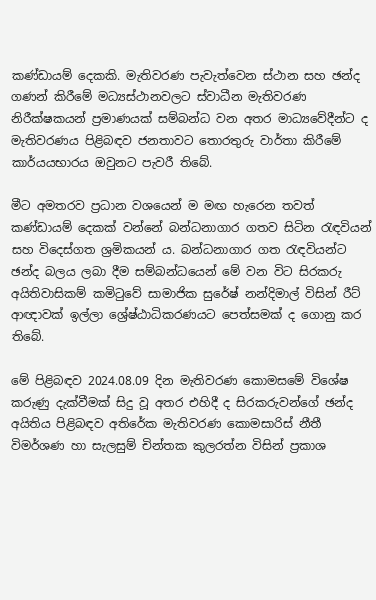කණ්ඩායම් දෙකකි. මැතිවරණ පැවැත්වෙන ස්ථාන සහ ඡන්ද ගණන් කිරීමේ මධ්‍යස්ථානවලට ස්වාධීන මැතිවරණ නිරීක්ෂකයන් ප්‍රමාණයක් සම්බන්ධ වන අතර මාධ්‍යවේදීන්ට ද මැතිවරණය පිළිබඳව ජනතාවට තොරතුරු වාර්තා කිරීමේ කාර්යයභාරය ඔවුනට පැවරී තිබේ.

මීට අමතරව ප්‍රධාන වශයෙන් ම මඟ හැරෙන තවත් කණ්ඩායම් දෙකක් වන්නේ බන්ධනාගාර ගතව සිටින රැඳවියන් සහ විදෙස්ගත ශ්‍රමිකයන් ය. බන්ධනාගාර ගත රැඳවියන්ට ඡන්ද බලය ලබා දීම සම්බන්ධයෙන් මේ වන විට සිරකරු අයිතිවාසිකම් කමිටුවේ සාමාජික සුරේෂ් නන්දිමාල් විසින් රීට් ආඥාවක් ඉල්ලා ශ්‍රේෂ්ඨාධිකරණයට පෙත්සමක් ද ගොනු කර තිබේ.

මේ පිළිබඳව 2024.08.09 දින මැතිවරණ කොමසමේ විශේෂ කරුණු දැක්වීමක් සිදු වූ අතර එහිදී ද සිරකරුවන්ගේ ඡන්ද අයිතිය පිළිබඳව අතිරේක මැතිවරණ කොමසාරිස් නීතී විමර්ශණ හා සැලසුම් චින්තක කුලරත්න විසින් ප්‍රකාශ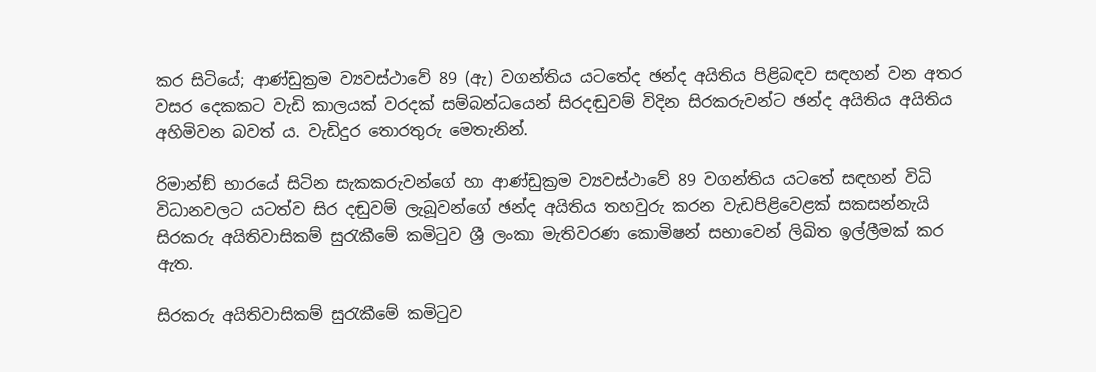කර සිටියේ; ආණ්ඩුක්‍රම ව්‍යවස්ථාවේ 89 (ඇ) වගන්තිය යටතේද ඡන්ද අයිතිය පිළිබඳව සඳහන් වන අතර වසර දෙකකට වැඩි කාලයක් වරදක් සම්බන්ධයෙන් සිරදඬුවම් විදින සිරකරුවන්ට ඡන්ද අයිතිය අයිතිය අහිමිවන බවත් ය. වැඩිදුර තොරතුරු මෙතැනින්.

රිමාන්ඞ් භාරයේ සිටින සැකකරුවන්ගේ හා ආණ්ඩුක්‍රම ව්‍යවස්ථාවේ 89 වගන්තිය යටතේ සඳහන් විධි විධානවලට යටත්ව සිර දඬුවම් ලැබූවන්ගේ ඡන්ද අයිතිය තහවුරු කරන වැඩපිළිවෙළක් සකසන්නැයි සිරකරු අයිතිවාසිකම් සුරැකීමේ කමිටුව ශ්‍රී ලංකා මැතිවරණ කොමිෂන් සභාවෙන් ලිඛිත ඉල්ලීමක් කර ඇත.

සිරකරු අයිතිවාසිකම් සුරැකීමේ කමිටුව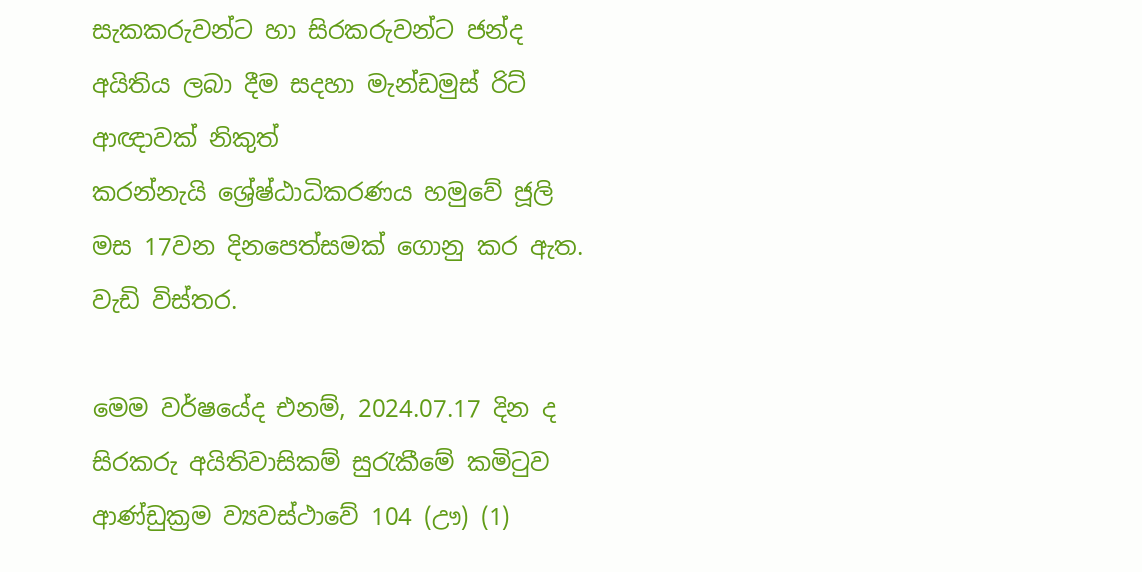සැකකරුවන්ට හා සිරකරුවන්ට ජන්ද අයිතිය ලබා දීම සදහා මැන්ඩමුස් රිට් ආඥාවක් නිකුත් කරන්නැයි ‌ශ්‍රේෂ්ඨාධිකරණය හමුවේ ජූලි මස 17වන දිනපෙත්සමක් ගොනු කර ඇත. වැඩි විස්තර.

මෙම වර්ෂයේද එනම්, 2024.07.17 දින ද සිරකරු අයිතිවාසිකම් සුරැකීමේ කමිටුව ආණ්ඩුක්‍රම ව්‍යවස්ථාවේ 104 (ඌ) (1)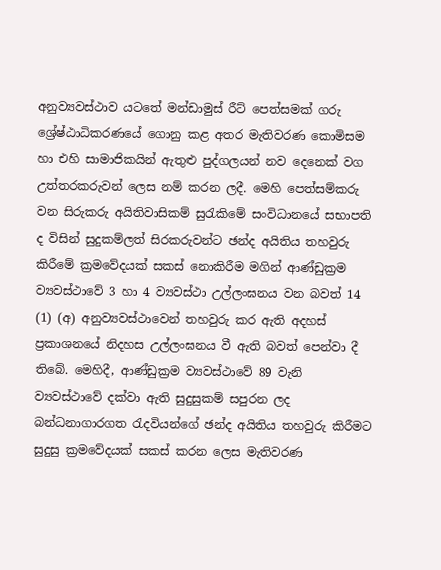අනුව්‍යවස්ථාව යටතේ මන්ඩාමුස් රීට් පෙත්සමක් ගරු ශ්‍රේෂ්ඨාධිකරණයේ ගොනු කළ අතර මැතිවරණ කොමිසම හා එහි සාමාජිකයින් ඇතුළු පුද්ගලයන් නව දෙනෙක් වග උත්තරකරුවන් ලෙස නම් කරන ලදී. මෙහි පෙත්සම්කරු වන සිරුකරු අයිතිවාසිකම් සුරැකිමේ සංවිධානයේ සභාපති ද විසින් සුදුකම්ලත් සිරකරුවන්ට ඡන්ද අයිතිය තහවුරු කිරීමේ ක්‍රමවේදයක් සකස් නොකිරීම මගින් ආණ්ඩුක්‍රම ව්‍යවස්ථාවේ 3 හා 4 ව්‍යවස්ථා උල්ලංඝනය වන බවත් 14 (1) (අ) අනුව්‍යවස්ථාවෙන් තහවුරු කර ඇති අදහස් ප්‍රකාශනයේ නිදහස උල්ලංඝනය වී ඇති බවත් පෙන්වා දී තිබේ. මෙහිදී, ආණ්ඩුක්‍රම ව්‍යවස්ථාවේ 89 වැනි ව්‍යවස්ථාවේ දක්වා ඇති සුදුසුකම් සපුරන ලද බන්ධනාගාරගත රැදවියන්ගේ ඡන්ද අයිතිය තහවුරු කිරීමට සුදුසු ක්‍රමවේදයක් සකස් කරන ලෙස මැතිවරණ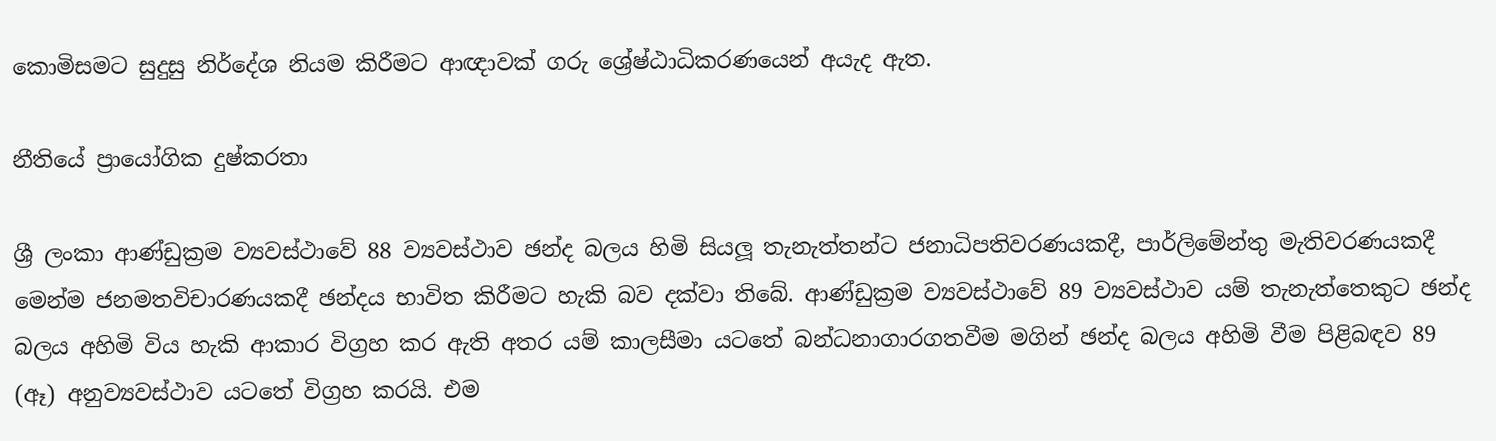කොමිසමට සුදුසු නිර්දේශ නියම කිරීමට ආඥාවක් ගරු ශ්‍රේෂ්ඨාධිකරණයෙන් අයැද ඇත.

නීතියේ ප්‍රායෝගික දුෂ්කරතා

ශ්‍රී ලංකා ආණ්ඩුක්‍රම ව්‍යවස්ථාවේ 88 ව්‍යවස්ථාව ඡන්ද බලය හිමි සියලූ තැනැත්තන්ට ජනාධිපතිවරණයකදී, පාර්ලිමේන්තු මැතිවරණයකදී මෙන්ම ජනමතවිචාරණයකදී ඡන්දය භාවිත කිරීමට හැකි බව දක්වා තිබේ. ආණ්ඩුක්‍රම ව්‍යවස්ථාවේ 89 ව්‍යවස්ථාව යම් තැනැත්තෙකුට ඡන්ද බලය අහිමි විය හැකි ආකාර විග්‍රහ කර ඇති අතර යම් කාලසීමා යටතේ බන්ධනාගාරගතවීම මගින් ඡන්ද බලය අහිමි වීම පිළිබඳව 89 (ඈ) අනුව්‍යවස්ථාව යටතේ විග්‍රහ කරයි. එම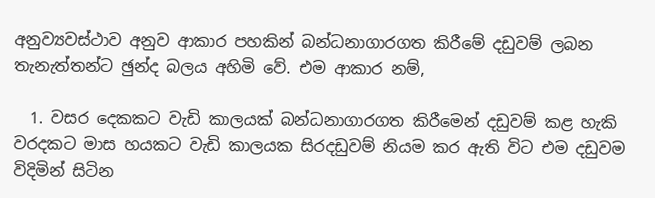අනුව්‍යවස්ථාව අනුව ආකාර පහකින් බන්ධනාගාරගත කිරීමේ දඩුවම් ලබන තැනැත්තන්ට ඡුන්ද බලය අහිමි වේ. එම ආකාර නම්,

  1. වසර දෙකකට වැඩි කාලයක් බන්ධනාගාරගත කිරීමෙන් දඩුවම් කළ හැකි වරදකට මාස හයකට වැඩි කාලයක සිරදඩුවම් නියම කර ඇති විට එම දඩුවම විදිමින් සිටින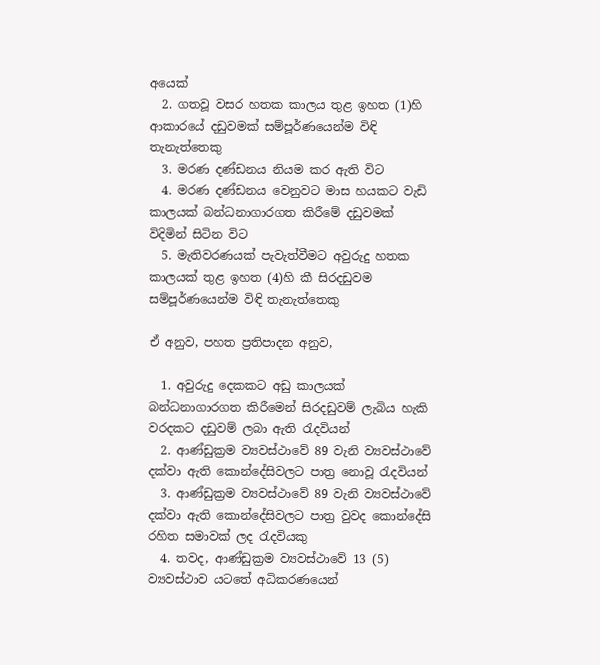අයෙක්
  2. ගතවූ වසර හතක කාලය තුළ ඉහත (1)හි ආකාරයේ දඩුවමක් සම්පූර්ණයෙන්ම විඳි තැනැත්තෙකු
  3. මරණ දණ්ඩනය නියම කර ඇති විට
  4. මරණ දණ්ඩනය වෙනුවට මාස හයකට වැඩි කාලයක් බන්ධනාගාරගත කිරීමේ දඩුවමක් විදිමින් සිටින විට
  5. මැතිවරණයක් පැවැත්වීමට අවුරුදු හතක කාලයක් තුළ ඉහත (4)හි කී සිරදඩුවම සම්පූර්ණයෙන්ම විඳි තැනැත්තෙකු

ඒ අනුව, පහත ප්‍රතිපාදන අනුව,

  1. අවුරුදු දෙකකට අඩු කාලයක් බන්ධනාගාරගත කිරීමෙන් සිරදඩුවම් ලැබිය හැකි වරදකට දඩුවම් ලබා ඇති රැදවියන්
  2. ආණ්ඩුක්‍රම ව්‍යවස්ථාවේ 89 වැනි ව්‍යවස්ථාවේ දක්වා ඇති කොන්දේසිවලට පාත්‍ර නොවූ රැදවියන්
  3. ආණ්ඩුක්‍රම ව්‍යවස්ථාවේ 89 වැනි ව්‍යවස්ථාවේ දක්වා ඇති කොන්දේසිවලට පාත්‍ර වුවද කොන්දේසි රහිත සමාවක් ලද රැදවියකු
  4. තවද, ආණ්ඩුක්‍රම ව්‍යවස්ථාවේ 13 (5) ව්‍යවස්ථාව යටතේ අධිකරණයෙන්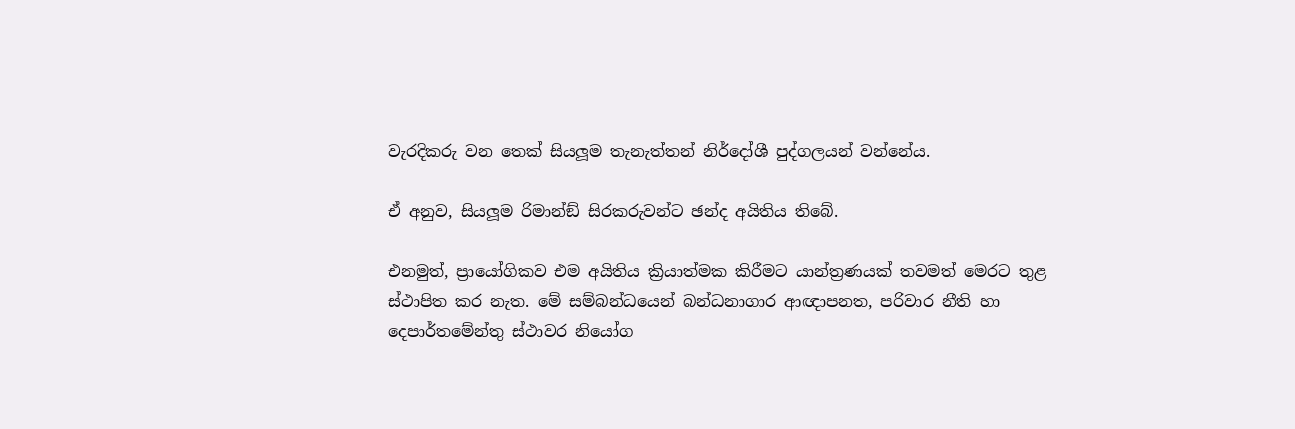වැරදිකරු වන තෙක් සියලූම තැනැත්තන් නිර්දෝශී පුද්ගලයන් වන්නේය.

ඒ අනුව, සියලූම රිමාන්ඞ් සිරකරුවන්ට ඡන්ද අයිතිය තිබේ.

එනමුත්, ප්‍රායෝගිකව එම අයිතිය ක්‍රියාත්මක කිරීමට යාන්ත්‍රණයක් තවමත් මෙරට තුළ ස්ථාපිත කර නැත. මේ සම්බන්ධයෙන් බන්ධනාගාර ආඥාපනත, පරිවාර නීති හා දෙපාර්තමේන්තු ස්ථාවර නියෝග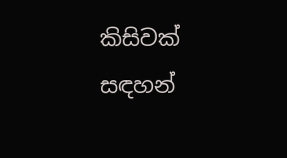කිසිවක් සඳහන්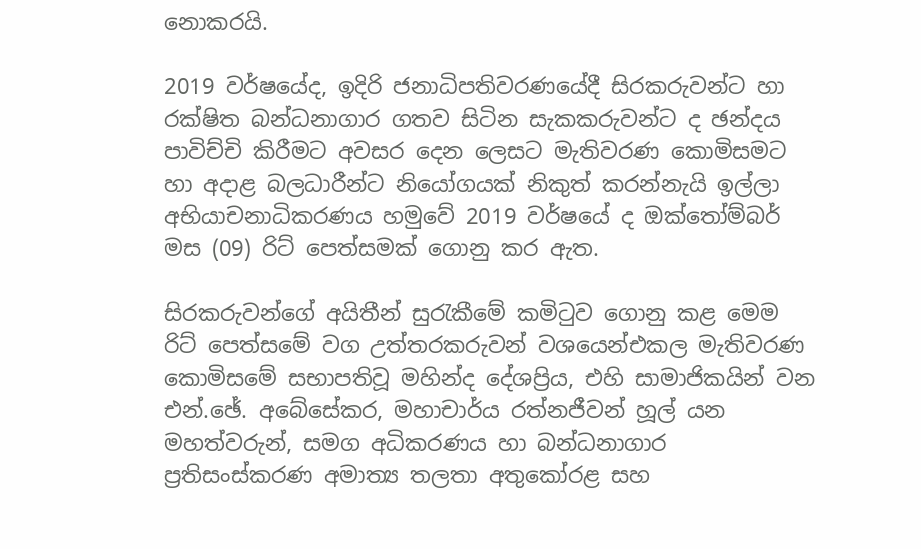නොකරයි.

2019 වර්ෂයේද, ඉදිරි ජනාධිපතිවරණයේදී සිරකරුවන්ට හා රක්ෂිත බන්ධනාගාර ගතව සිටින සැකකරුවන්ට ද ඡන්දය පාවිච්චි කිරීමට අවසර දෙන ලෙසට මැතිවරණ කොමිසමට හා අදාළ බලධාරීන්ට නියෝගයක් නිකුත් කරන්නැයි ඉල්ලා අභියාචනාධිකරණය හමුවේ 2019 වර්ෂයේ ද ඔක්තෝම්බර් මස (09) රිට් පෙත්සමක් ගොනු කර ඇත.

සිරකරුවන්ගේ අයිතීන් සුරැකීමේ කමිටුව ගොනු කළ මෙම රිට් පෙත්සමේ වග උත්තරකරුවන් වශයෙන්එකල මැතිවරණ කොමිසමේ සභාපතිවූ මහින්ද දේශප්‍රිය, එහි සාමාජිකයින් වන එන්.ඡේ. අබේසේකර, මහාචාර්ය රත්නජීවන් හූල් යන මහත්වරුන්, සමග අධිකරණය හා බන්ධනාගාර ප්‍රතිසංස්කරණ අමාත්‍ය තලතා අතුකෝරළ සහ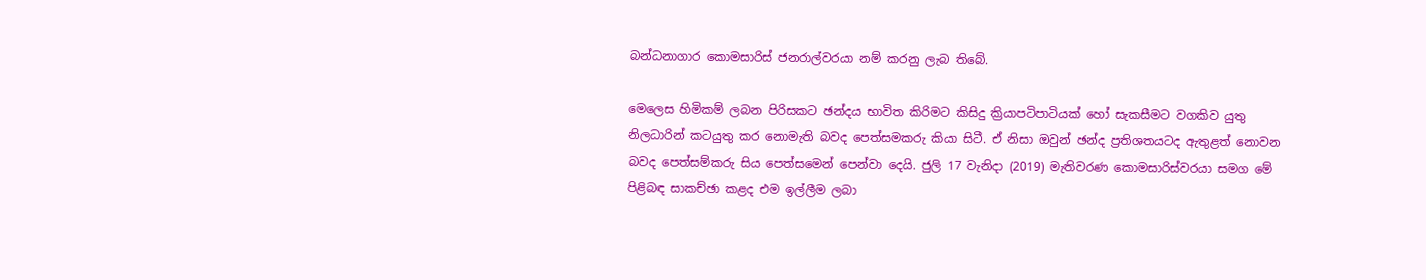බන්ධනාගාර කොමසාරිස් ජනරාල්වරයා නම් කරනු ලැබ තිබේ.

මෙලෙස හිමිකම් ලබන පිරිසකට ඡන්දය භාවිත කිරිමට කිසිදු ක්‍රියාපටිපාටියක් හෝ සැකසීමට වගකිව යුතු නිලධාරින් කටයුතු කර නොමැති බවද පෙත්සමකරු කියා සිටී. ඒ නිසා ඔවුන් ඡන්ද ප්‍රතිශතයටද ඇතුළත් නොවන බවද පෙත්සම්කරු සිය පෙත්සමෙන් පෙන්වා දෙයි. ජුලි 17 වැනිදා (2019) මැතිවරණ කොමසාරිස්වරයා සමග මේ පිළිබඳ සාකච්ඡා කළද එම ඉල්ලීම ලබා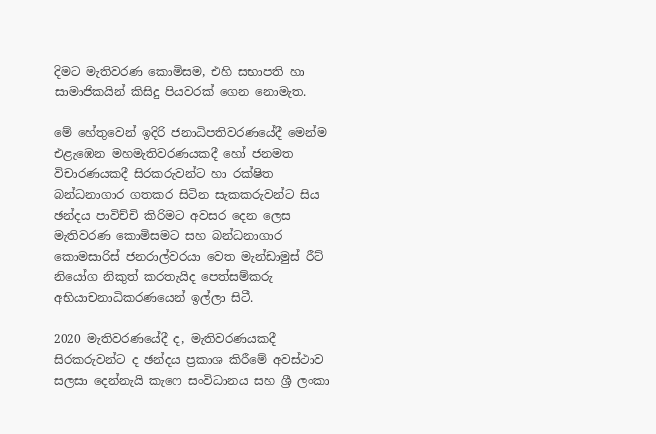දිමට මැතිවරණ කොමිසම, එහි සභාපති හා සාමාජිකයින් කිසිදු පියවරක් ගෙන නොමැත.

මේ හේතුවෙන් ඉදිරි ජනාධිපතිවරණයේදී මෙන්ම එළැඹෙන මහමැතිවරණයකදී හෝ ජනමත විචාරණයකදී සිරකරුවන්ට හා රක්ෂිත බන්ධනාගාර ගතකර සිටින සැකකරුවන්ට සිය ඡන්දය පාවිච්චි කිරිමට අවසර දෙන ලෙස මැතිවරණ කොමිසමට සහ බන්ධනාගාර කොමසාරිස් ජනරාල්වරයා වෙත මැන්ඩාමුස් රීට් නියෝග නිකුත් කරතැයිද පෙත්සම්කරු අභියාචනාධිකරණයෙන් ඉල්ලා සිටී.

2020 මැතිවරණයේදී ද, මැතිවරණයකදී සිරකරුවන්ට ද ඡන්දය ප්‍රකාශ කිරීමේ අවස්ථාව සලසා දෙන්නැයි කැෆෙ සංවිධානය සහ ශ්‍රී ලංකා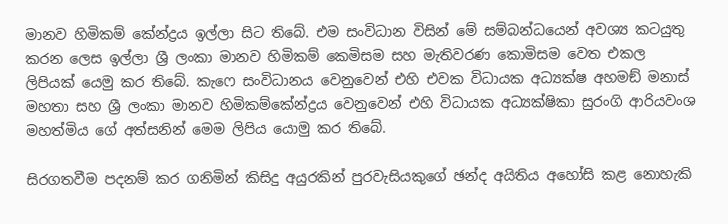මානව හිමිකම් කේන්ද්‍රය ඉල්ලා සිට තිබේ. එම සංවිධාන විසින් මේ සම්බන්ධයෙන් අවශ්‍ය කටයුතු කරන ලෙස ඉල්ලා ශ්‍රී ලංකා මානව හිමිකම් කෙමිසම සහ මැතිවරණ කොමිසම වෙත එකල ලිපියක් යෙමු කර තිබේ. කැෆෙ සංවිධානය වෙනුවෙන් එහි එවක විධායක අධ්‍යක්ෂ අහමඞ් මනාස් මහතා සහ ශ්‍රී ලංකා මානව හිමිකම්කේන්ද්‍රය වෙනුවෙන් එහි විධායක අධ්‍යක්ෂිකා සුරංගි ආරියවංශ මහත්මිය ගේ අත්සනින් මෙම ලිපිය යොමු කර තිබේ.

සිරගතවීම පදනම් කර ගනිමින් කිසිදු අයුරකින් පුරවැසියකුගේ ඡන්ද අයිතිය අහෝසි කළ නොහැකි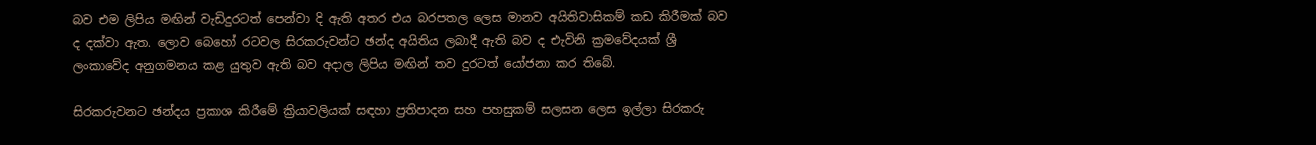බව එම ලිපිය මඟින් වැඩිදුරටත් පෙන්වා දි ඇති අතර එය බරපතල ලෙස මානව අයිතිවාසිකම් කඩ කිරීමක් බව ද දක්වා ඇත. ලොව බෙහෝ රටවල සිරකරුවන්ට ඡන්ද අයිතිය ලබාදී ඇති බව ද එැවිනි ක්‍රමවේදයක් ශ්‍රී ලංකාවේද අනුගමනය කළ යුතුව ඇති බව අදාල ලිපිය මඟින් තව දුරටත් යෝජනා කර තිබේ.

සිරකරුවනට ඡන්දය ප්‍රකාශ කිරීමේ ක්‍රියාවලියක් සඳහා ප්‍රතිපාදන සහ පහසුකම් සලසන ලෙස ඉල්ලා සිරකරු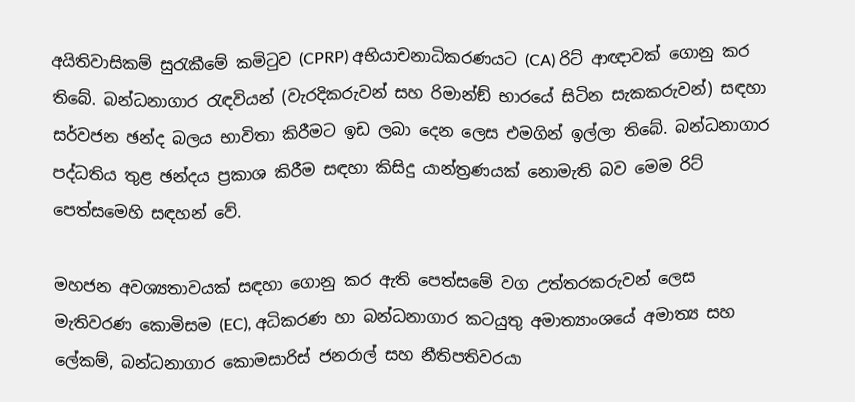අයිතිවාසිකම් සුරැකීමේ කමිටුව (CPRP) අභියාචනාධිකරණයට (CA) රිට් ආඥාවක් ගොනු කර තිබේ. බන්ධනාගාර රැඳවියන් (වැරදිකරුවන් සහ රිමාන්ඞ් භාරයේ සිටින සැකකරුවන්) සඳහා සර්වජන ඡන්ද බලය භාවිතා කිරීමට ඉඩ ලබා දෙන ලෙස එමගින් ඉල්ලා තිබේ. බන්ධනාගාර පද්ධතිය තුළ ඡන්දය ප්‍රකාශ කිරීම සඳහා කිසිදු යාන්ත්‍රණයක් නොමැති බව මෙම රිට් පෙත්සමෙහි සඳහන් වේ.

මහජන අවශ්‍යතාවයක් සඳහා ගොනු කර ඇති පෙත්සමේ වග උත්තරකරුවන් ලෙස මැතිවරණ කොමිසම (EC), අධිකරණ හා බන්ධනාගාර කටයුතු අමාත්‍යාංශයේ අමාත්‍ය සහ ලේකම්, බන්ධනාගාර කොමසාරිස් ජනරාල් සහ නීතිපතිවරයා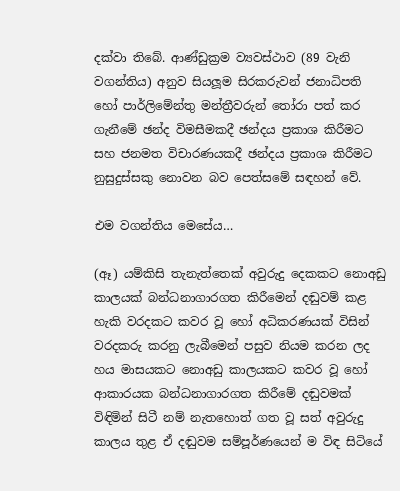දක්වා තිබේ. ආණ්ඩුක්‍රම ව්‍යවස්ථාව (89 වැනි වගන්තිය) අනුව සියලූම සිරකරුවන් ජනාධිපති හෝ පාර්ලිමේන්තු මන්ත්‍රීවරුන් තෝරා පත් කර ගැනීමේ ඡන්ද විමසීමකදී ඡන්දය ප්‍රකාශ කිරීමට සහ ජනමත විචාරණයකදී ඡන්දය ප්‍රකාශ කිරීමට නුසුදුස්සකු නොවන බව පෙත්සමේ සඳහන් වේ.

එම වගන්තිය මෙසේය…

(ඈ) යම්කිසි තැනැත්තෙක් අවුරුදු දෙකකට නොඅඩු කාලයක් බන්ධනාගාරගත කිරීමෙන් දඬුවම් කළ හැකි වරදකට කවර වූ හෝ අධිකරණයක් විසින් වරදකරු කරනු ලැබීමෙන් පසුව නියම කරන ලද හය මාසයකට නොඅඩු කාලයකට කවර වූ හෝ ආකාරයක බන්ධනාගාරගත කිරීමේ දඬුවමක් විඳිමින් සිටී නම් නැතහොත් ගත වූ සත් අවුරුදු කාලය තුළ ඒ දඬුවම සම්පූර්ණයෙන් ම විඳ සිටියේ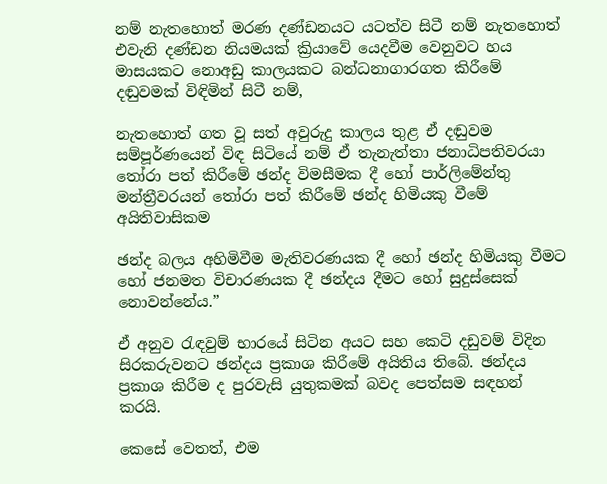නම් නැතහොත් මරණ දණ්ඩනයට යටත්ව සිටී නම් නැතහොත් එවැනි දණ්ඩන නියමයක් ක්‍රියාවේ යෙදවීම වෙනුවට හය මාසයකට නොඅඩු කාලයකට බන්ධනාගාරගත කිරීමේ දඬුවමක් විඳිමින් සිටී නම්,

නැතහොත් ගත වූ සත් අවුරුදු කාලය තුළ ඒ දඬුවම සම්පූර්ණයෙන් විඳ සිටියේ නම් ඒ තැනැත්තා ජනාධිපතිවරයා තෝරා පත් කිරීමේ ඡන්ද විමසීමක දී හෝ පාර්ලිමේන්තු මන්ත්‍රීවරයන් තෝරා පත් කිරීමේ ඡන්ද හිමියකු වීමේ අයිතිවාසිකම

ඡන්ද බලය අහිමිවීම මැතිවරණයක දී හෝ ඡන්ද හිමියකු වීමට හෝ ජනමත විචාරණයක දී ඡන්දය දීමට හෝ සුදුස්සෙක් නොවන්නේය.”

ඒ අනුව රැඳවුම් භාරයේ සිටින අයට සහ කෙටි දඩුවම් විදින සිරකරුවනට ඡන්දය ප්‍රකාශ කිරීමේ අයිතිය තිබේ. ඡන්දය ප්‍රකාශ කිරීම ද පුරවැසි යුතුකමක් බවද පෙත්සම සඳහන් කරයි.

කෙසේ වෙතත්, එම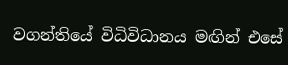වගන්තියේ විධිවිධානය මඟින් එසේ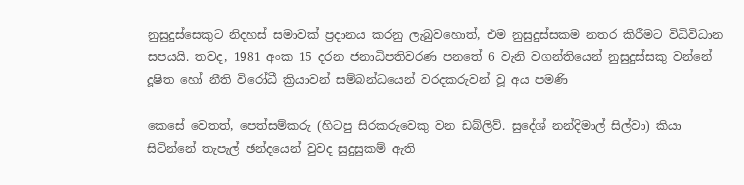නුසුදුස්සෙකුට නිදහස් සමාවක් ප්‍රදානය කරනු ලැබුවහොත්, එම නුසුදුස්සකම නතර කිරීමට විධිවිධාන සපයයි. තවද, 1981 අංක 15 දරන ජනාධිපතිවරණ පනතේ 6 වැනි වගන්තියෙන් නුසුදුස්සකු වන්නේ දූෂිත හෝ නීති විරෝධී ක්‍රියාවන් සම්බන්ධයෙන් වරදකරුවන් වූ අය පමණි

කෙසේ වෙතත්, පෙත්සම්කරු (හිටපු සිරකරුවෙකු වන ඩබ්ලිව්. සුදේශ් නන්දිමාල් සිල්වා) කියා සිටින්නේ තැපැල් ඡන්දයෙන් වුවද සුදුසුකම් ඇති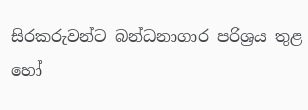සිරකරුවන්ට බන්ධනාගාර පරිශ්‍රය තුළ හෝ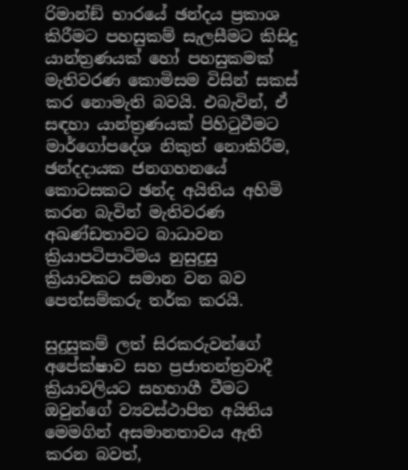රිමාන්ඞ් භාරයේ ඡන්දය ප්‍රකාශ කිරීමට පහසුකම් සැලසීමට කිසිදු යාන්ත්‍රණයක් හෝ පහසුකමක් මැතිවරණ කොමිසම විසින් සකස් කර නොමැති බවයි. එබැවින්, ඒ සඳහා යාන්ත්‍රණයක් පිහිටුවීමට මාර්ගෝපදේශ නිකුත් නොකිරීම, ඡන්දදායක ජනගහනයේ කොටසකට ඡන්ද අයිතිය අහිමි කරන බැවින් මැතිවරණ අඛණ්ඩතාවට බාධාවන ක්‍රියාපටිපාටිමය නුසුදුසු ක්‍රියාවකට සමාන වන බව පෙත්සම්කරු තර්ක කරයි.

සුදුසුකම් ලත් සිරකරුවන්ගේ අපේක්ෂාව සහ ප්‍රජාතන්ත්‍රවාදී ක්‍රියාවලියට සහභාගී වීමට ඔවුන්ගේ ව්‍යවස්ථාපිත අයිතිය මෙමගින් අසමානතාවය ඇති කරන බවත්,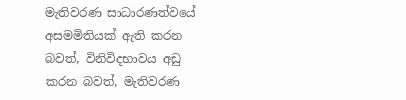මැතිවරණ සාධාරණත්වයේ අසමමිතියක් ඇති කරන බවත්, විනිවිදභාවය අඩු කරන බවත්, මැතිවරණ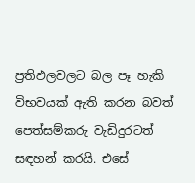ප්‍රතිඵලවලට බල පෑ හැකි විභවයක් ඇති කරන බවත් පෙත්සම්කරු වැඩිදුරටත් සඳහන් කරයි. එසේ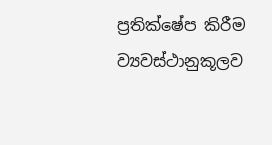ප්‍රතික්ෂේප කිරීම ව්‍යවස්ථානුකූලව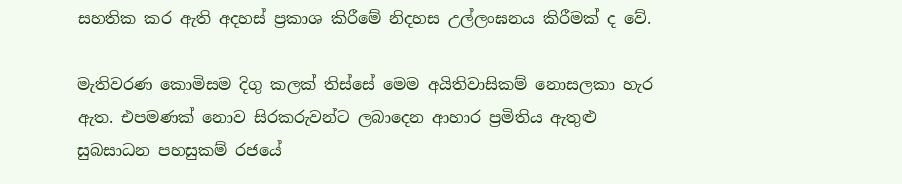සහතික කර ඇති අදහස් ප්‍රකාශ කිරීමේ නිදහස උල්ලංඝනය කිරීමක් ද වේ.

මැතිවරණ කොමිසම දිගු කලක් තිස්සේ මෙම අයිතිවාසිකම් නොසලකා හැර ඇත. එපමණක් නොව සිරකරුවන්ට ලබාදෙන ආහාර ප්‍රමිතිය ඇතුළු සුබසාධන පහසුකම් රජයේ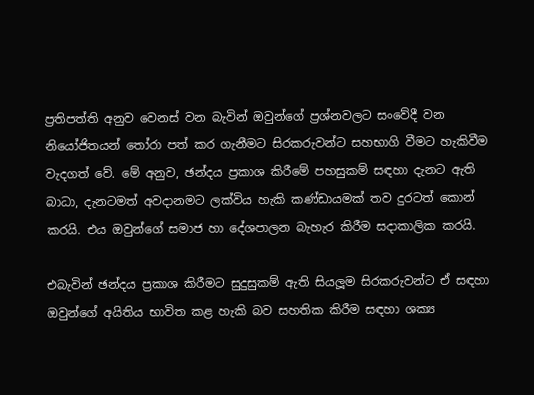ප්‍රතිපත්ති අනුව වෙනස් වන බැවින් ඔවුන්ගේ ප්‍රශ්නවලට සංවේදී වන නියෝජිතයන් තෝරා පත් කර ගැනීමට සිරකරුවන්ට සහභාගි වීමට හැකිවීම වැදගත් වේ. මේ අනුව, ඡන්දය ප්‍රකාශ කිරීමේ පහසුකම් සඳහා දැනට ඇති බාධා, දැනටමත් අවදානමට ලක්විය හැකි කණ්ඩායමක් තව දුරටත් කොන් කරයි. එය ඔවුන්ගේ සමාජ හා දේශපාලන බැහැර කිරීම සදාකාලික කරයි.

එබැවින් ඡන්දය ප්‍රකාශ කිරීමට සුදුසුකම් ඇති සියලූම සිරකරුවන්ට ඒ සඳහා ඔවුන්ගේ අයිතිය භාවිත කළ හැකි බව සහතික කිරීම සඳහා ශක්‍ය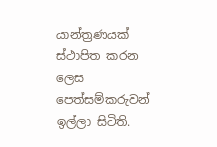යාන්ත්‍රණයක් ස්ථාපිත කරන ලෙස පෙත්සම්කරුවන් ඉල්ලා සිටිති.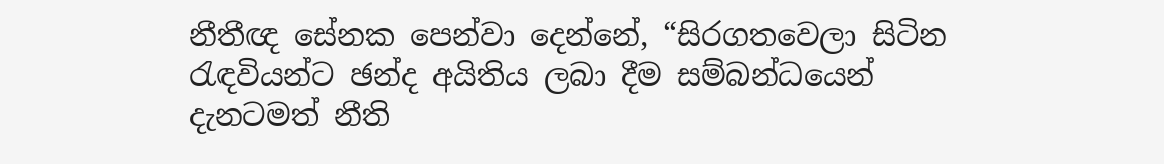නීතීඥ සේනක පෙන්වා දෙන්නේ, “සිරගතවෙලා සිටින රැඳවියන්ට ඡන්ද අයිතිය ලබා දීම සම්බන්ධයෙන් දැනටමත් නීති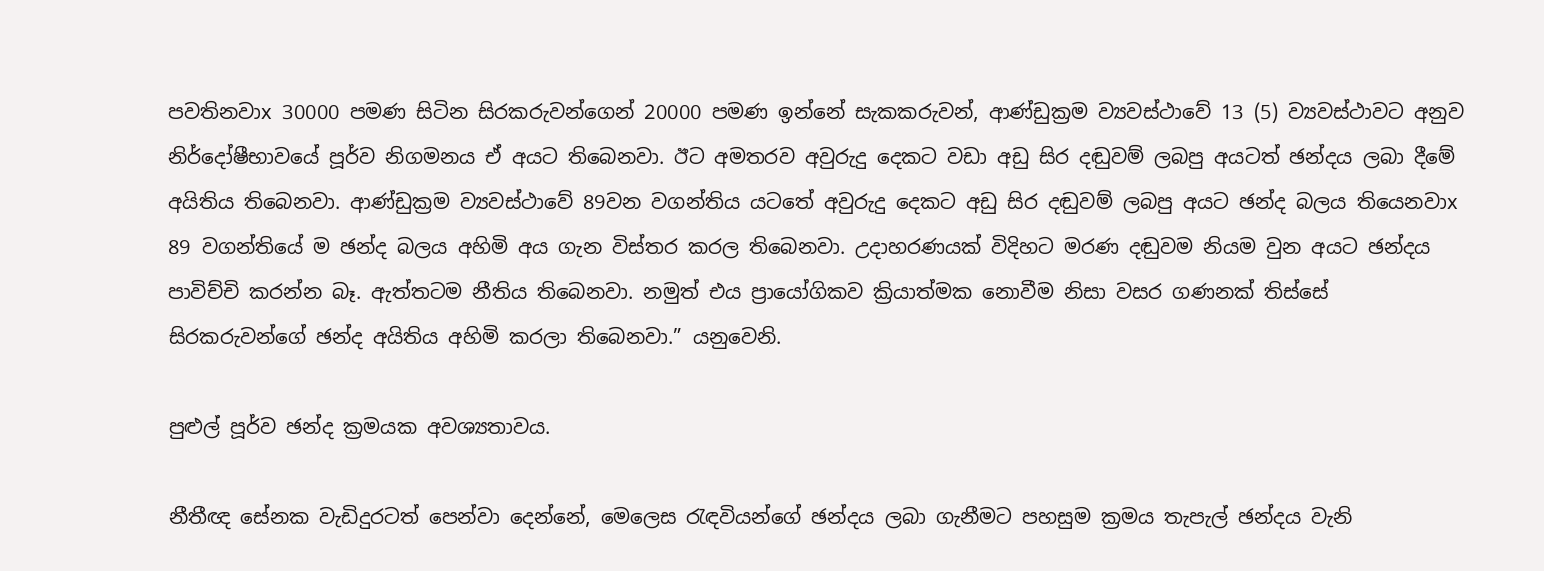පවතිනවාx 30000 පමණ සිටින සිරකරුවන්ගෙන් 20000 පමණ ඉන්නේ සැකකරුවන්, ආණ්ඩුක්‍රම ව්‍යවස්ථාවේ 13 (5) ව්‍යවස්ථාවට අනුව නිර්දෝෂීභාවයේ පූර්ව නිගමනය ඒ අයට තිබෙනවා. ඊට අමතරව අවුරුදු දෙකට වඩා අඩු සිර දඬුවම් ලබපු අයටත් ඡන්දය ලබා දීමේ අයිතිය තිබෙනවා. ආණ්ඩුක්‍රම ව්‍යවස්ථාවේ 89වන වගන්තිය යටතේ අවුරුදු දෙකට අඩු සිර දඬුවම් ලබපු අයට ඡන්ද බලය තියෙනවාx 89 වගන්තියේ ම ඡන්ද බලය අහිමි අය ගැන විස්තර කරල තිබෙනවා. උදාහරණයක් විදිහට මරණ දඬුවම නියම වුන අයට ඡන්දය පාවිච්චි කරන්න බෑ. ඇත්තටම නීතිය තිබෙනවා. නමුත් එය ප්‍රායෝගිකව ක්‍රියාත්මක නොවීම නිසා වසර ගණනක් තිස්සේ සිරකරුවන්ගේ ඡන්ද අයිතිය අහිමි කරලා තිබෙනවා.” යනුවෙනි.

පුළුල් පූර්ව ඡන්ද ක්‍රමයක අවශ්‍යතාවය.

නීතීඥ සේනක වැඩිදුරටත් පෙන්වා දෙන්නේ, මෙලෙස රැඳවියන්ගේ ඡන්දය ලබා ගැනීමට පහසුම ක්‍රමය තැපැල් ඡන්දය වැනි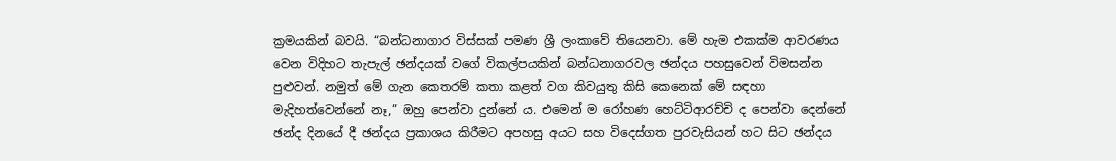ක්‍රමයකින් බවයි. “බන්ධනාගාර විස්සක් පමණ ශ්‍රී ලංකාවේ තියෙනවා. මේ හැම එකක්ම ආවරණය වෙන විදිහට තැපැල් ඡන්දයක් වගේ විකල්පයකින් බන්ධනාගරවල ඡන්දය පහසුවෙන් විමසන්න පුළුවන්. නමුත් මේ ගැන කෙතරම් කතා කළත් වග කිවයුතු කිසි කෙනෙක් මේ සඳහා මැදිහත්වෙන්නේ නෑ,” ඔහු පෙන්වා දුන්නේ ය. එමෙන් ම රෝහණ හෙට්ටිආරච්චි ද පෙන්වා දෙන්නේ ඡන්ද දිනයේ දී ඡන්දය ප්‍රකාශය කිරීමට අපහසු අයට සහ විදෙස්ගත පුරවැසියන් හට සිට ඡන්දය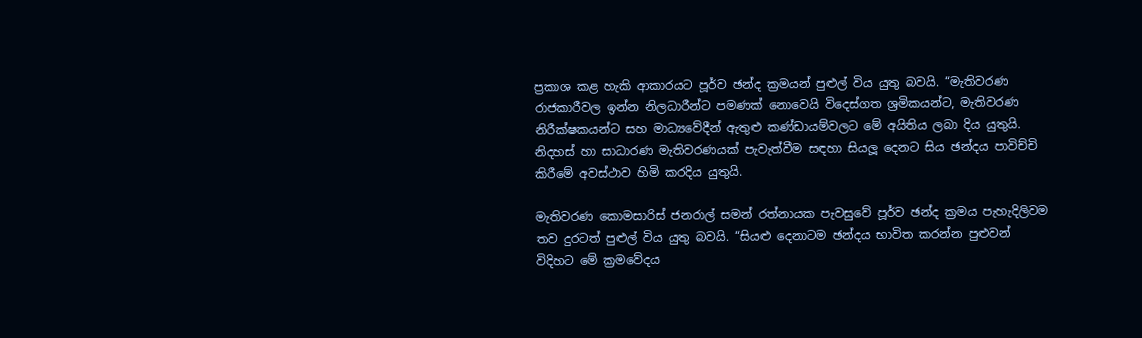ප්‍රකාශ කළ හැකි ආකාරයට පූර්ව ඡන්ද ක්‍රමයන් පුළුල් විය යුතු බවයි. “මැතිවරණ රාජකාරීවල ඉන්න නිලධාරීන්ට පමණක් නොවෙයි විදෙස්ගත ශ්‍රමිකයන්ට, මැතිවරණ නිරීක්ෂකයන්ට සහ මාධ්‍යවේදීන් ඇතුළු කණ්ඩායම්වලට මේ අයිතිය ලබා දිය යුතුයි. නිදහස් හා සාධාරණ මැතිවරණයක් පැවැත්වීම සඳහා සියලූ දෙනට සිය ඡන්දය පාවිච්චි කිරීමේ අවස්ථාව හිමි කරදිය යුතුයි.

මැතිවරණ කොමසාරිස් ජනරාල් සමන් රත්නායක පැවසුවේ පූර්ව ඡන්ද ක්‍රමය පැහැදිලිවම තව දුරටත් පුළුල් විය යුතු බවයි. “සියළු දෙනාටම ඡන්දය භාවිත කරන්න පුළුවන් විදිහට මේ ක්‍රමවේදය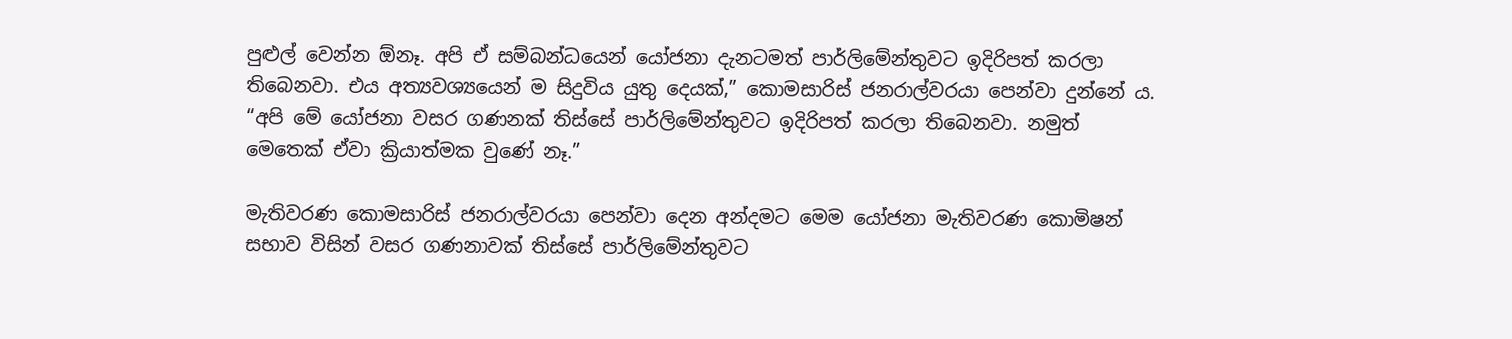පුළුල් වෙන්න ඕනෑ. අපි ඒ සම්බන්ධයෙන් යෝජනා දැනටමත් පාර්ලිමේන්තුවට ඉදිරිපත් කරලා තිබෙනවා. එය අත්‍යවශ්‍යයෙන් ම සිදුවිය යුතු දෙයක්,” කොමසාරිස් ජනරාල්වරයා පෙන්වා දුන්නේ ය. “අපි මේ යෝජනා වසර ගණනක් තිස්සේ පාර්ලිමේන්තුවට ඉදිරිපත් කරලා තිබෙනවා. නමුත් මෙතෙක් ඒවා ක්‍රියාත්මක වුණේ නෑ.”

මැතිවරණ කොමසාරිස් ජනරාල්වරයා පෙන්වා දෙන අන්දමට මෙම යෝජනා මැතිවරණ කොමිෂන් සභාව විසින් වසර ගණනාවක් තිස්සේ පාර්ලිමේන්තුවට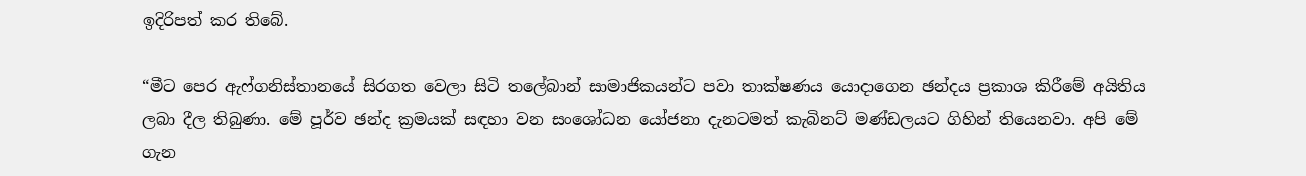ඉදිරිපත් කර තිබේ.

“මීට පෙර ඇෆ්ගනිස්තානයේ සිරගත වෙලා සිටි තලේබාන් සාමාජිකයන්ට පවා තාක්ෂණය යොදාගෙන ඡන්දය ප්‍රකාශ කිරීමේ අයිතිය ලබා දීල තිබුණා. මේ පූර්ව ඡන්ද ක්‍රමයක් සඳහා වන සංශෝධන යෝජනා දැනටමත් කැබිනට් මණ්ඩලයට ගිහින් තියෙනවා. අපි මේ ගැන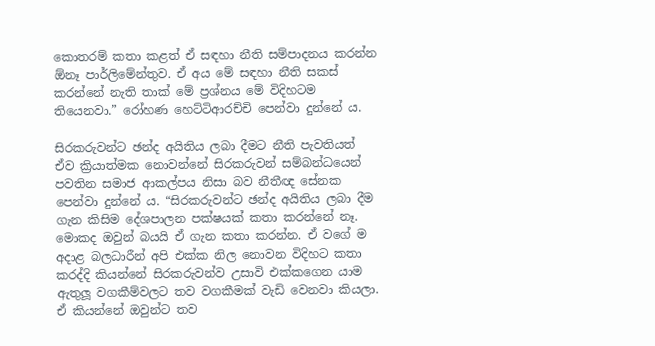කොතරම් කතා කළත් ඒ සඳහා නීති සම්පාදනය කරන්න ඕනෑ පාර්ලිමේන්තුව. ඒ අය මේ සඳහා නීති සකස් කරන්නේ නැති තාක් මේ ප්‍රශ්නය මේ විදිහටම තියෙනවා.” රෝහණ හෙට්ටිආරච්චි පෙන්වා දුන්නේ ය.

සිරකරුවන්ට ඡන්ද අයිතිය ලබා දීමට නීති පැවතියත් ඒව ක්‍රියාත්මක නොවන්නේ සිරකරුවන් සම්බන්ධයෙන් පවතින සමාජ ආකල්පය නිසා බව නීතීඥ සේනක පෙන්වා දුන්නේ ය. “සිරකරුවන්ට ඡන්ද අයිතිය ලබා දීම ගැන කිසිම දේශපාලන පක්ෂයක් කතා කරන්නේ නෑ. මොකද ඔවුන් බයයි ඒ ගැන කතා කරන්න. ඒ වගේ ම අදාළ බලධාරීන් අපි එක්ක නිල නොවන විදිහට කතා කරද්දි කියන්නේ සිරකරුවන්ව උසාවි එක්කගෙන යාම ඇතුලූ වගකීම්වලට තව වගකීමක් වැඩි වෙනවා කියලා. ඒ කියන්නේ ඔවුන්ට තව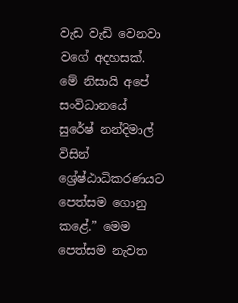වැඩ වැඩි වෙනවා වගේ අදහසක්. මේ නිසායි අපේ සංවිධානයේ සුරේෂ් නන්දිමාල් විසින් ශ්‍රේෂ්ඨාධිකරණයට පෙත්සම ගොනු කළේ.” මෙම පෙත්සම නැවත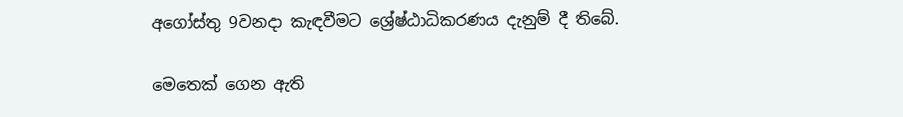අගෝස්තු 9වනදා කැඳවීමට ශ්‍රේෂ්ඨාධිකරණය දැනුම් දී තිබේ.

මෙතෙක් ගෙන ඇති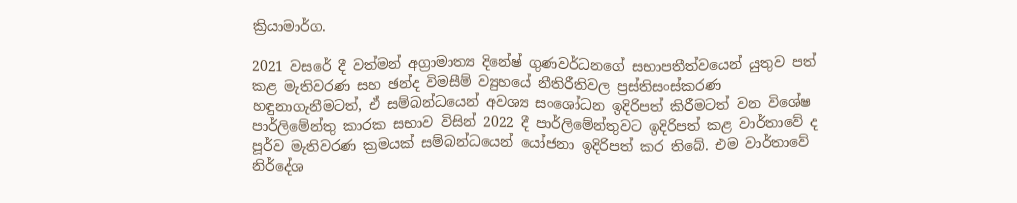ක්‍රියාමාර්ග.

2021 වසරේ දී වත්මන් අග්‍රාමාත්‍ය දිනේෂ් ගුණවර්ධනගේ සභාපතීත්වයෙන් යුතුව පත් කළ මැතිවරණ සහ ඡන්ද විමසීම් ව්‍යුහයේ නීතිරීතිවල ප්‍රස්තිසංස්කරණ හඳුනාගැනීමටත්, ඒ සම්බන්ධයෙන් අවශ්‍ය සංශෝධන ඉදිරිපත් කිරීමටත් වන විශේෂ පාර්ලිමේන්තු කාරක සභාව විසින් 2022 දී පාර්ලිමේන්තුවට ඉදිරිපත් කළ වාර්තාවේ ද පූර්ව මැතිවරණ ක්‍රමයක් සම්බන්ධයෙන් යෝජනා ඉදිරිපත් කර තිබේ. එම වාර්තාවේ නිර්දේශ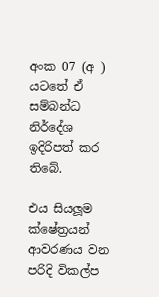අංක 07 (අ ) යටතේ ඒ සම්බන්ධ නිර්දේශ ඉදිරිපත් කර තිබේ.

එය සියලූම ක්ෂේත්‍රයන් ආවරණය වන පරිදි විකල්ප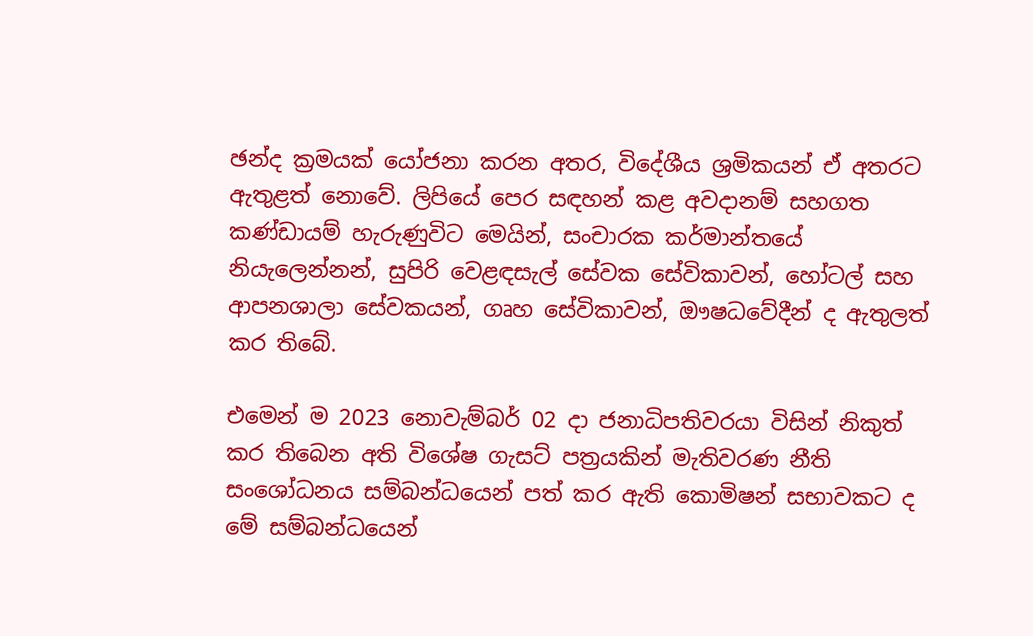ඡන්ද ක්‍රමයක් යෝජනා කරන අතර, විදේශීය ශ්‍රමිකයන් ඒ අතරට ඇතුළත් නොවේ. ලිපියේ පෙර සඳහන් කළ අවදානම් සහගත කණ්ඩායම් හැරුණුවිට මෙයින්, සංචාරක කර්මාන්තයේ නියැලෙන්නන්, සුපිරි වෙළඳසැල් සේවක සේවිකාවන්, හෝටල් සහ ආපනශාලා සේවකයන්, ගෘහ සේවිකාවන්, ඖෂධවේදීන් ද ඇතුලත් කර තිබේ.

එමෙන් ම 2023 නොවැම්බර් 02 දා ජනාධිපතිවරයා විසින් නිකුත් කර තිබෙන අති විශේෂ ගැසට් පත්‍රයකින් මැතිවරණ නීති සංශෝධනය සම්බන්ධයෙන් පත් කර ඇති කොමිෂන් සභාවකට ද මේ සම්බන්ධයෙන්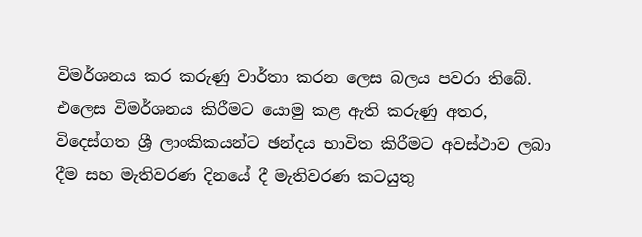විමර්ශනය කර කරුණු වාර්තා කරන ලෙස බලය පවරා තිබේ. එලෙස විමර්ශනය කිරීමට යොමු කළ ඇති කරුණු අතර, විදෙස්ගත ශ්‍රී ලාංකිකයන්ට ඡන්දය භාවිත කිරීමට අවස්ථාව ලබා දීම සහ මැතිවරණ දිනයේ දී මැතිවරණ කටයුතු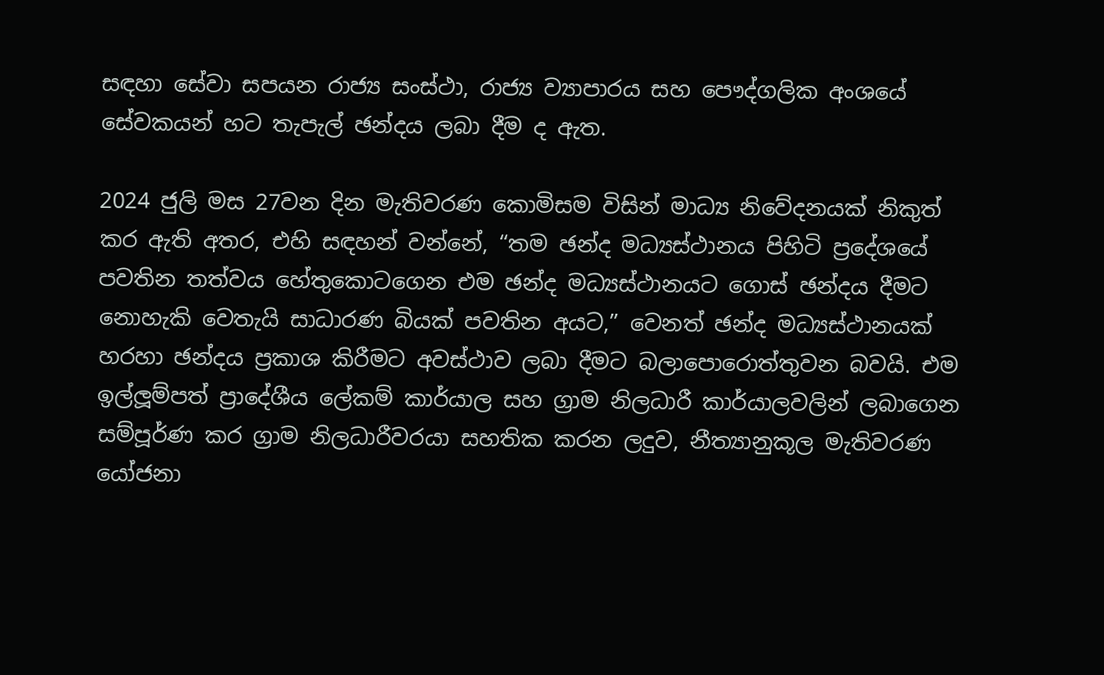සඳහා සේවා සපයන රාජ්‍ය සංස්ථා, රාජ්‍ය ව්‍යාපාරය සහ පෞද්ගලික අංශයේ සේවකයන් හට තැපැල් ඡන්දය ලබා දීම ද ඇත.

2024 ජුලි මස 27වන දින මැතිවරණ කොමිසම විසින් මාධ්‍ය නිවේදනයක් නිකුත් කර ඇති අතර, එහි සඳහන් වන්නේ, “තම ඡන්ද මධ්‍යස්ථානය පිහිටි ප්‍රදේශයේ පවතින තත්වය හේතුකොටගෙන එම ඡන්ද මධ්‍යස්ථානයට ගොස් ඡන්දය දීමට නොහැකි වෙතැයි සාධාරණ බියක් පවතින අයට,” වෙනත් ඡන්ද මධ්‍යස්ථානයක් හරහා ඡන්දය ප්‍රකාශ කිරීමට අවස්ථාව ලබා දීමට බලාපොරොත්තුවන බවයි. එම ඉල්ලූම්පත් ප්‍රාදේශීය ලේකම් කාර්යාල සහ ග්‍රාම නිලධාරී කාර්යාලවලින් ලබාගෙන සම්පූර්ණ කර ග්‍රාම නිලධාරීවරයා සහතික කරන ලදුව, නීත්‍යානුකූල මැතිවරණ යෝජනා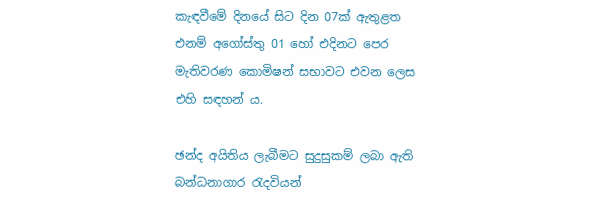කැඳවීමේ දිනයේ සිට දින 07ක් ඇතුළත එනම් අගෝස්තු 01 හෝ එදිනට පෙර මැතිවරණ කොමිෂන් සභාවට එවන ලෙස එහි සඳහන් ය.

ඡන්ද අයිතිය ලැබීමට සුදුසුකම් ලබා ඇති බන්ධනාගාර රැදවියන්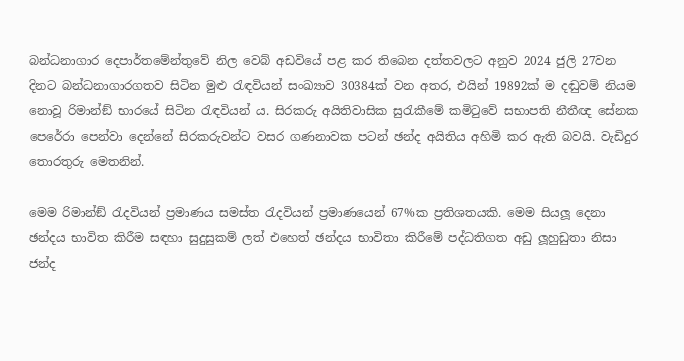බන්ධනාගාර දෙපාර්තමේන්තුවේ නිල වෙබ් අඩවියේ පළ කර තිබෙන දත්තවලට අනුව 2024 ජුලි 27වන දිනට බන්ධනාගාරගතව සිටින මුළු රැඳවියන් සංඛ්‍යාව 30384ක් වන අතර, එයින් 19892ක් ම දඬුවම් නියම නොවූ රිමාන්ඞ් භාරයේ සිටින රැඳවියන් ය. සිරකරු අයිතිවාසික සුරැකීමේ කමිටුවේ සභාපති නීතීඥ සේනක පෙරේරා පෙන්වා දෙන්නේ සිරකරුවන්ට වසර ගණනාවක පටන් ඡන්ද අයිතිය අහිමි කර ඇති බවයි. වැඩිදුර තොරතුරු මෙතනින්.

මෙම රිමාන්ඞ් රැදවියන් ප්‍රමාණය සමස්ත රැදවියන් ප්‍රමාණයෙන් 67%ක ප්‍රතිශතයකි. මෙම සියලූ දෙනා ඡන්දය භාවිත කිරීම සඳහා සුදුසුකම් ලත් එහෙත් ඡන්දය භාවිතා කිරීමේ පද්ධතිගත අඩු ලූහුඩුතා නිසා ජන්ද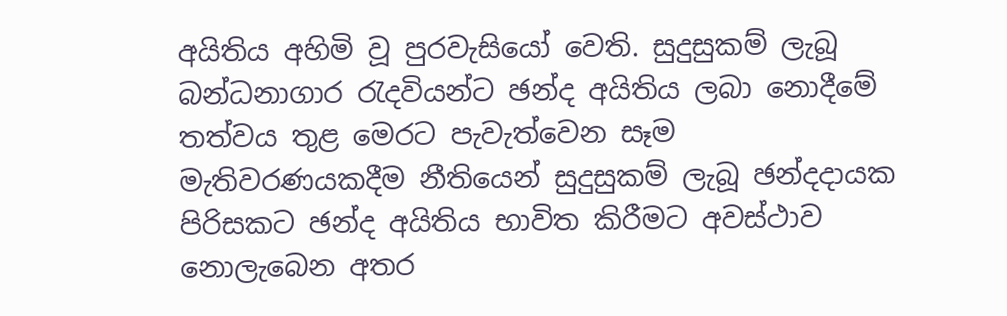අයිතිය අහිමි වූ පුරවැසියෝ වෙති. සුදුසුකම් ලැබූ බන්ධනාගාර රැදවියන්ට ඡන්ද අයිතිය ලබා නොදීමේ තත්වය තුළ මෙරට පැවැත්වෙන සෑම මැතිවරණයකදීම නීතියෙන් සුදුසුකම් ලැබූ ඡන්දදායක පිරිසකට ඡන්ද අයිතිය භාවිත කිරීමට අවස්ථාව නොලැබෙන අතර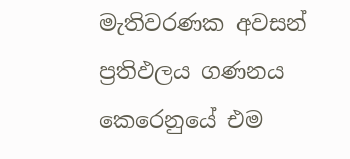මැතිවරණක අවසන් ප්‍රතිඵලය ගණනය කෙරෙනුයේ එම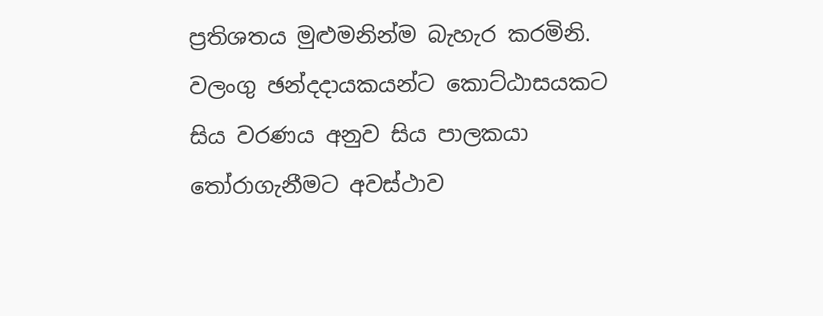ප්‍රතිශතය මුළුමනින්ම බැහැර කරමිනි. වලංගු ඡන්දදායකයන්ට කොට්ඨාසයකට සිය වරණය අනුව සිය පාලකයා තෝරාගැනීමට අවස්ථාව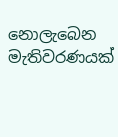නොලැබෙන මැතිවරණයක්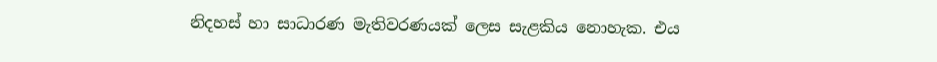නිදහස් හා සාධාරණ මැතිවරණයක් ලෙස සැළකිය නොහැක. එය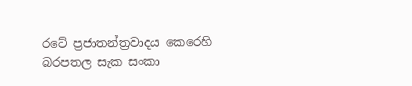රටේ ප්‍රජාතන්ත්‍රවාදය කෙරෙහි බරපතල සැක සංකා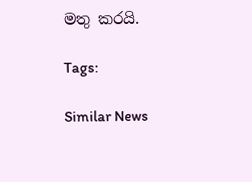මතු කරයි.

Tags:

Similar News